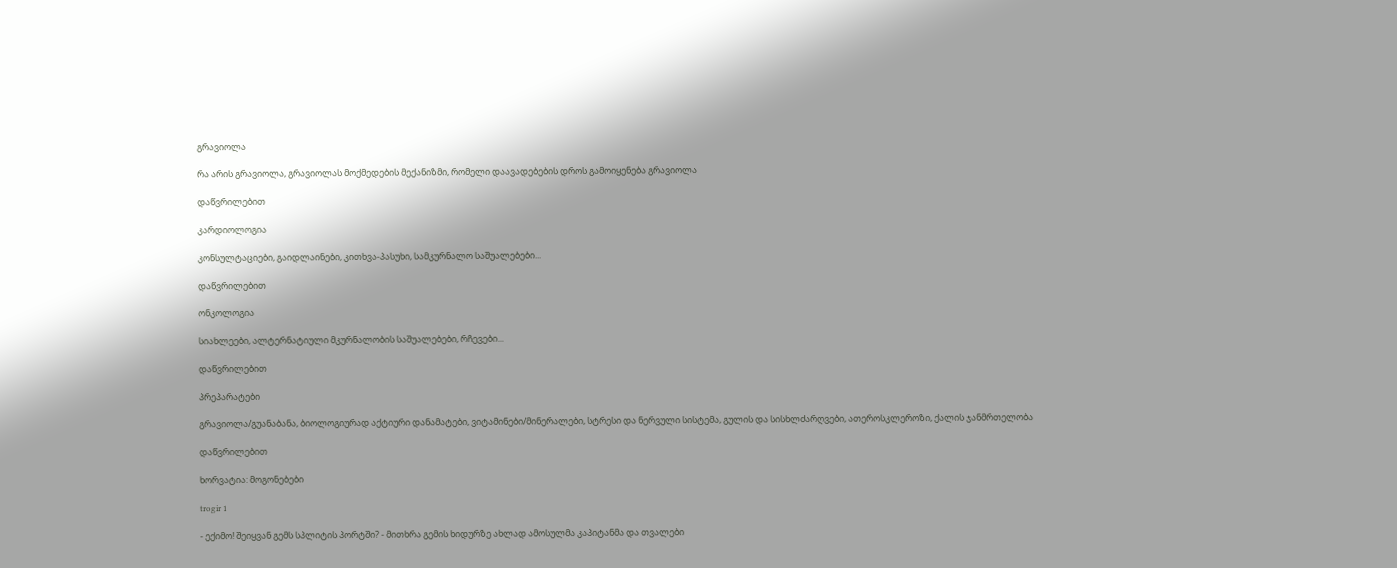გრავიოლა

რა არის გრავიოლა, გრავიოლას მოქმედების მექანიზმი, რომელი დაავადებების დროს გამოიყენება გრავიოლა

დაწვრილებით

კარდიოლოგია

კონსულტაციები, გაიდლაინები, კითხვა-პასუხი, სამკურნალო საშუალებები...

დაწვრილებით

ონკოლოგია

სიახლეები, ალტერნატიული მკურნალობის საშუალებები, რჩევები...

დაწვრილებით

პრეპარატები

გრავიოლა/გუანაბანა, ბიოლოგიურად აქტიური დანამატები, ვიტამინები/მინერალები, სტრესი და ნერვული სისტემა, გულის და სისხლძარღვები, ათეროსკლეროზი, ქალის ჯანმრთელობა

დაწვრილებით

ხორვატია: მოგონებები

trogir 1

- ექიმო! შეიყვან გემს სპლიტის პორტში? - მითხრა გემის ხიდურზე ახლად ამოსულმა კაპიტანმა და თვალები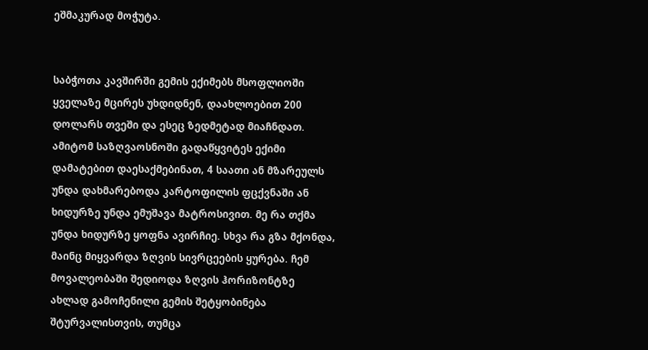ეშმაკურად მოჭუტა.


საბჭოთა კავშირში გემის ექიმებს მსოფლიოში ყველაზე მცირეს უხდიდნენ, დაახლოებით 200 დოლარს თვეში და ესეც ზედმეტად მიაჩნდათ. ამიტომ საზღვაოსნოში გადაწყვიტეს ექიმი დამატებით დაესაქმებინათ, 4 საათი ან მზარეულს უნდა დახმარებოდა კარტოფილის ფცქვნაში ან ხიდურზე უნდა ემუშავა მატროსივით. მე რა თქმა უნდა ხიდურზე ყოფნა ავირჩიე. სხვა რა გზა მქონდა, მაინც მიყვარდა ზღვის სივრცეების ყურება. ჩემ მოვალეობაში შედიოდა ზღვის ჰორიზონტზე ახლად გამოჩენილი გემის შეტყობინება შტურვალისთვის, თუმცა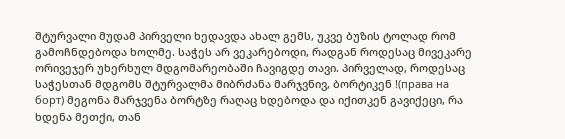შტურვალი მუდამ პირველი ხედავდა ახალ გემს, უკვე ბუზის ტოლად რომ გამოჩნდებოდა ხოლმე. საჭეს არ ვეკარებოდი, რადგან როდესაც მივეკარე ორივეჯერ უხერხულ მდგომარეობაში ჩავიგდე თავი. პირველად, როდესაც საჭესთან მდგომს შტურვალმა მიბრძანა მარჯვნივ, ბორტიკენ !(права на борт) მეგონა მარჯვენა ბორტზე რაღაც ხდებოდა და იქითკენ გავიქეცი, რა ხდენა მეთქი, თან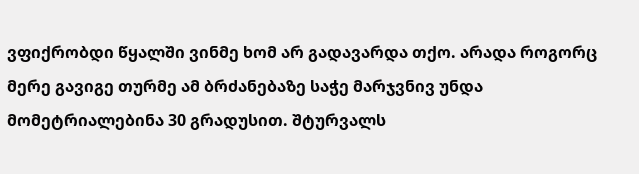ვფიქრობდი წყალში ვინმე ხომ არ გადავარდა თქო. არადა როგორც მერე გავიგე თურმე ამ ბრძანებაზე საჭე მარჯვნივ უნდა მომეტრიალებინა 30 გრადუსით. შტურვალს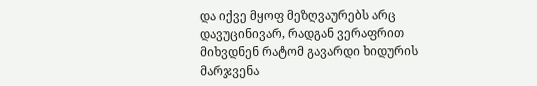და იქვე მყოფ მეზღვაურებს არც დავუცინივარ, რადგან ვერაფრით მიხვდნენ რატომ გავარდი ხიდურის მარჯვენა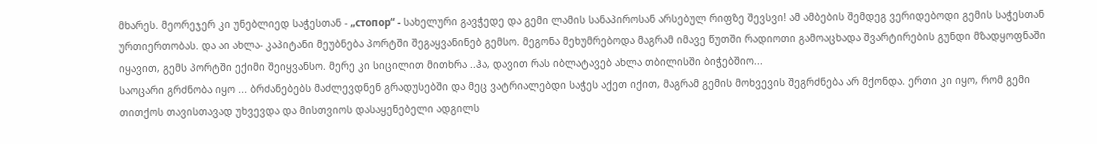მხარეს. მეორეჯერ კი უნებლიედ საჭესთან - „стопор“ - სახელური გავჭედე და გემი ლამის სანაპიროსან არსებულ რიფზე შევსვი! ამ ამბების შემდეგ ვერიდებოდი გემის საჭესთან ურთიერთობას. და აი ახლა- კაპიტანი მეუბნება პორტში შეგაყვანინებ გემსო. მეგონა მეხუმრებოდა მაგრამ იმავე წუთში რადიოთი გამოაცხადა შვარტირების გუნდი მზადყოფნაში იყავით, გემს პორტში ექიმი შეიყვანსო. მერე კი სიცილით მითხრა ..ჰა, დავით რას იბლატავებ ახლა თბილისში ბიჭებშიო...
საოცარი გრძნობა იყო ... ბრძანებებს მაძლევდნენ გრადუსებში და მეც ვატრიალებდი საჭეს აქეთ იქით, მაგრამ გემის მოხვევის შეგრძნება არ მქონდა. ერთი კი იყო, რომ გემი თითქოს თავისთავად უხვევდა და მისთვიოს დასაყენებელი ადგილს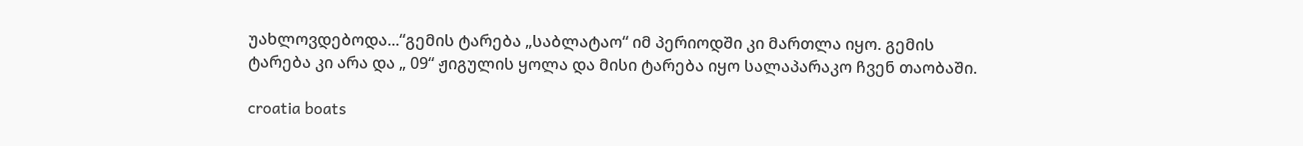უახლოვდებოდა...“გემის ტარება „საბლატაო“ იმ პერიოდში კი მართლა იყო. გემის ტარება კი არა და „ 09“ ჟიგულის ყოლა და მისი ტარება იყო სალაპარაკო ჩვენ თაობაში.

croatia boats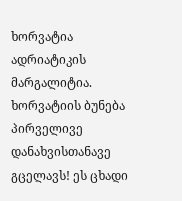ხორვატია ადრიატიკის მარგალიტია. ხორვატიის ბუნება პირველივე დანახვისთანავე გცელავს! ეს ცხადი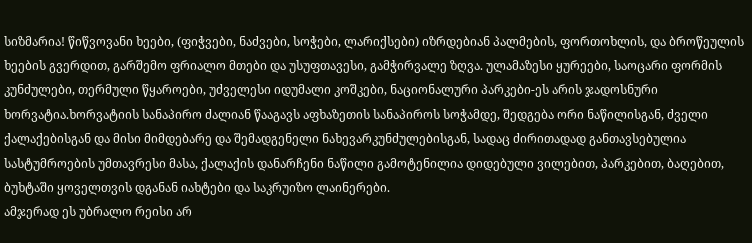სიზმარია! წიწვოვანი ხეები, (ფიჭვები, ნაძვები, სოჭები, ლარიქსები) იზრდებიან პალმების, ფორთოხლის, და ბროწეულის ხეების გვერდით, გარშემო ფრიალო მთები და უსუფთავესი, გამჭირვალე ზღვა. ულამაზესი ყურეები, საოცარი ფორმის კუნძულები, თერმული წყაროები, უძველესი იდუმალი კოშკები, ნაციონალური პარკები-ეს არის ჯადოსნური ხორვატია.ხორვატიის სანაპირო ძალიან წააგავს აფხაზეთის სანაპიროს სოჭამდე, შედგება ორი ნაწილისგან, ძველი ქალაქებისგან და მისი მიმდებარე და შემადგენელი ნახევარკუნძულებისგან, სადაც ძირითადად განთავსებულია სასტუმროების უმთავრესი მასა, ქალაქის დანარჩენი ნაწილი გამოტენილია დიდებული ვილებით, პარკებით, ბაღებით, ბუხტაში ყოველთვის დგანან იახტები და საკრუიზო ლაინერები.
ამჯერად ეს უბრალო რეისი არ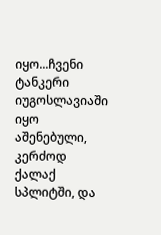იყო...ჩვენი ტანკერი იუგოსლავიაში იყო აშენებული, კერძოდ ქალაქ სპლიტში, და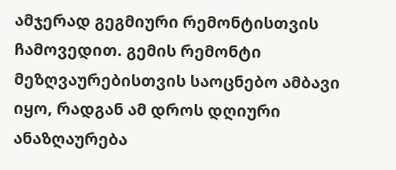ამჯერად გეგმიური რემონტისთვის ჩამოვედით. გემის რემონტი მეზღვაურებისთვის საოცნებო ამბავი იყო, რადგან ამ დროს დღიური ანაზღაურება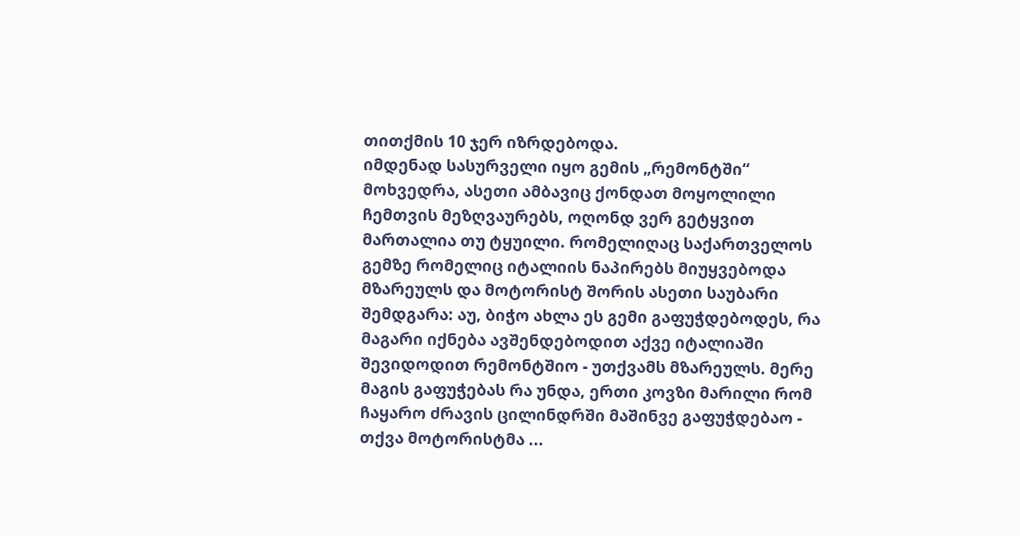თითქმის 10 ჯერ იზრდებოდა.
იმდენად სასურველი იყო გემის „რემონტში“ მოხვედრა, ასეთი ამბავიც ქონდათ მოყოლილი ჩემთვის მეზღვაურებს, ოღონდ ვერ გეტყვით მართალია თუ ტყუილი. რომელიღაც საქართველოს გემზე რომელიც იტალიის ნაპირებს მიუყვებოდა მზარეულს და მოტორისტ შორის ასეთი საუბარი შემდგარა: აუ, ბიჭო ახლა ეს გემი გაფუჭდებოდეს, რა მაგარი იქნება ავშენდებოდით აქვე იტალიაში შევიდოდით რემონტშიო - უთქვამს მზარეულს. მერე მაგის გაფუჭებას რა უნდა, ერთი კოვზი მარილი რომ ჩაყარო ძრავის ცილინდრში მაშინვე გაფუჭდებაო - თქვა მოტორისტმა ...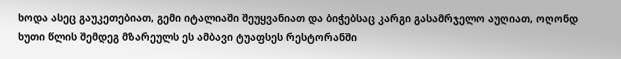ხოდა ასეც გაუკეთებიათ, გემი იტალიაში შეუყვანიათ და ბიჭებსაც კარგი გასამრჯელო აუღიათ, ოღონდ ხუთი წლის შემდეგ მზარეულს ეს ამბავი ტუაფსეს რესტორანში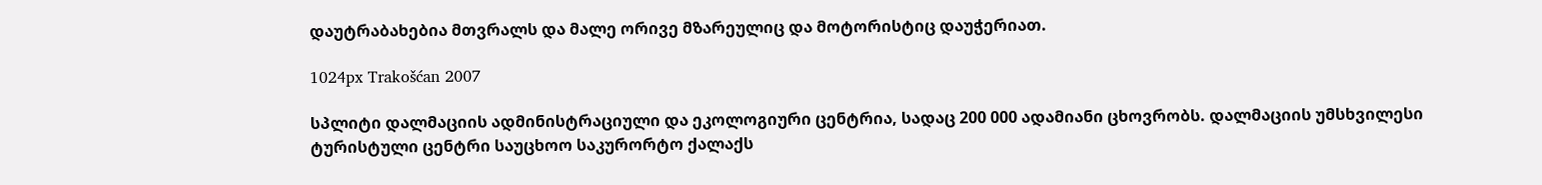დაუტრაბახებია მთვრალს და მალე ორივე მზარეულიც და მოტორისტიც დაუჭერიათ.

1024px Trakošćan 2007

სპლიტი დალმაციის ადმინისტრაციული და ეკოლოგიური ცენტრია, სადაც 200 000 ადამიანი ცხოვრობს. დალმაციის უმსხვილესი ტურისტული ცენტრი საუცხოო საკურორტო ქალაქს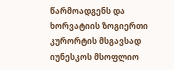წარმოადგენს და ხორვატიის ზოგიერთი კურორტის მსგავსად იუნესკოს მსოფლიო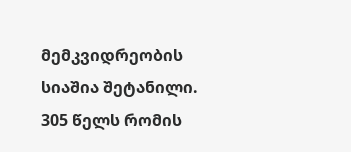მემკვიდრეობის სიაშია შეტანილი.
305 წელს რომის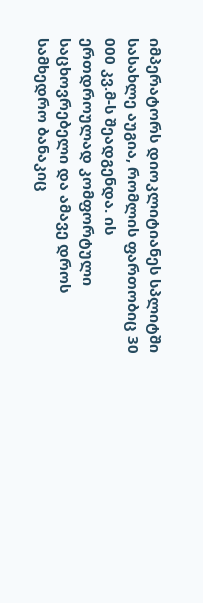იმპერატორს დიოკლიტიანეს სპლიტში სასახლე აუგია, რომლის ფართობიც 30 000 კვ.მ-ს შეადგენდა. ის ერთდროულად კომფორტული საცხოვრებელი და ამავე დროს სამხედრო ბანაკიც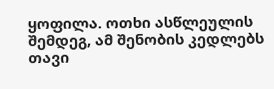ყოფილა. ოთხი ასწლეულის შემდეგ, ამ შენობის კედლებს თავი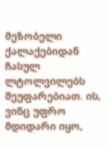მეზობელი ქალაქებიდან ჩასულ ლტოლვილებს შეუფარებიათ. ის, ვინც უფრო მდიდარი იყო,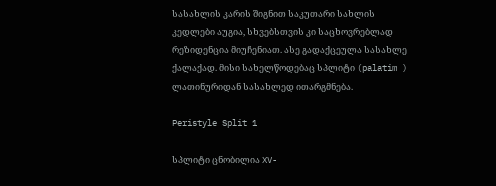სასახლის კარის შიგნით საკუთარი სახლის კედლები აუგია, სხვებსთვის კი საცხოვრებლად რეზიდენცია მიუჩენიათ. ასე გადაქცეულა სასახლე ქალაქად. მისი სახელწოდებაც სპლიტი (palatim ) ლათინურიდან სასახლედ ითარგმნება.

Peristyle Split 1

სპლიტი ცნობილია XV-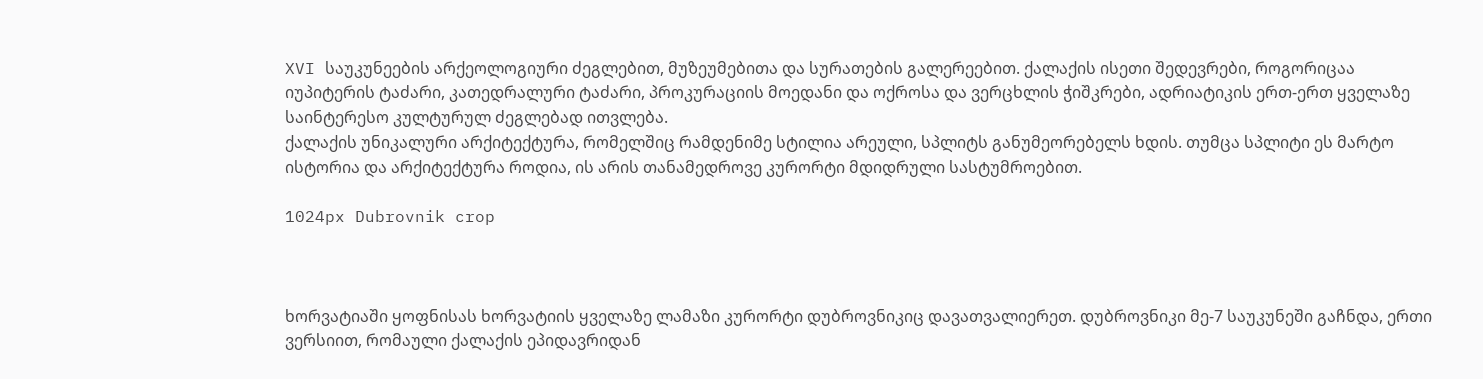XVI საუკუნეების არქეოლოგიური ძეგლებით, მუზეუმებითა და სურათების გალერეებით. ქალაქის ისეთი შედევრები, როგორიცაა იუპიტერის ტაძარი, კათედრალური ტაძარი, პროკურაციის მოედანი და ოქროსა და ვერცხლის ჭიშკრები, ადრიატიკის ერთ-ერთ ყველაზე საინტერესო კულტურულ ძეგლებად ითვლება.
ქალაქის უნიკალური არქიტექტურა, რომელშიც რამდენიმე სტილია არეული, სპლიტს განუმეორებელს ხდის. თუმცა სპლიტი ეს მარტო ისტორია და არქიტექტურა როდია, ის არის თანამედროვე კურორტი მდიდრული სასტუმროებით.

1024px Dubrovnik crop



ხორვატიაში ყოფნისას ხორვატიის ყველაზე ლამაზი კურორტი დუბროვნიკიც დავათვალიერეთ. დუბროვნიკი მე-7 საუკუნეში გაჩნდა, ერთი ვერსიით, რომაული ქალაქის ეპიდავრიდან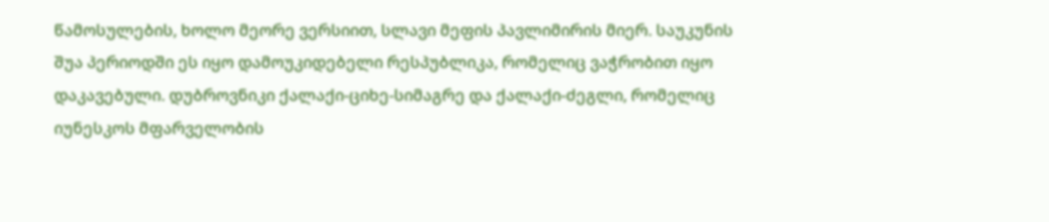წამოსულების, ხოლო მეორე ვერსიით, სლავი მეფის პავლიმირის მიერ. საუკუნის შუა პერიოდში ეს იყო დამოუკიდებელი რესპუბლიკა, რომელიც ვაჭრობით იყო დაკავებული. დუბროვნიკი ქალაქი-ციხე-სიმაგრე და ქალაქი-ძეგლი, რომელიც იუნესკოს მფარველობის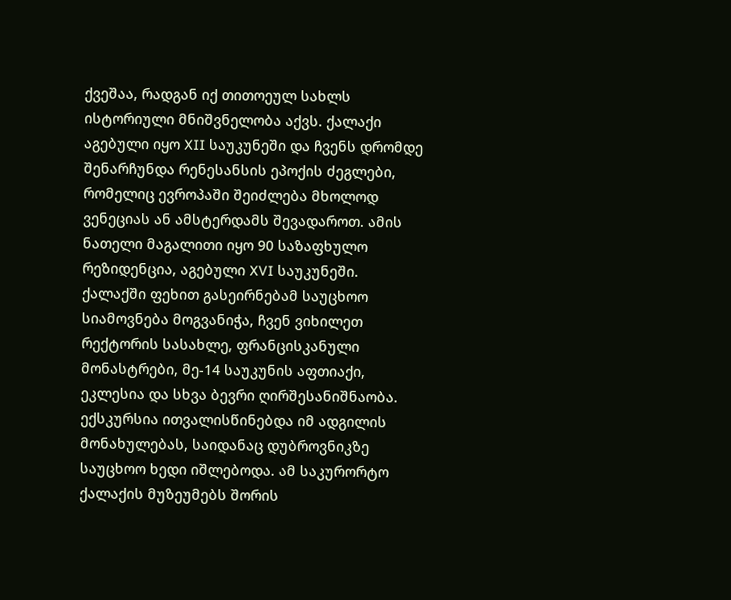ქვეშაა, რადგან იქ თითოეულ სახლს ისტორიული მნიშვნელობა აქვს. ქალაქი აგებული იყო XII საუკუნეში და ჩვენს დრომდე შენარჩუნდა რენესანსის ეპოქის ძეგლები, რომელიც ევროპაში შეიძლება მხოლოდ ვენეციას ან ამსტერდამს შევადაროთ. ამის ნათელი მაგალითი იყო 90 საზაფხულო რეზიდენცია, აგებული XVI საუკუნეში.
ქალაქში ფეხით გასეირნებამ საუცხოო სიამოვნება მოგვანიჭა, ჩვენ ვიხილეთ რექტორის სასახლე, ფრანცისკანული მონასტრები, მე-14 საუკუნის აფთიაქი, ეკლესია და სხვა ბევრი ღირშესანიშნაობა. ექსკურსია ითვალისწინებდა იმ ადგილის მონახულებას, საიდანაც დუბროვნიკზე საუცხოო ხედი იშლებოდა. ამ საკურორტო ქალაქის მუზეუმებს შორის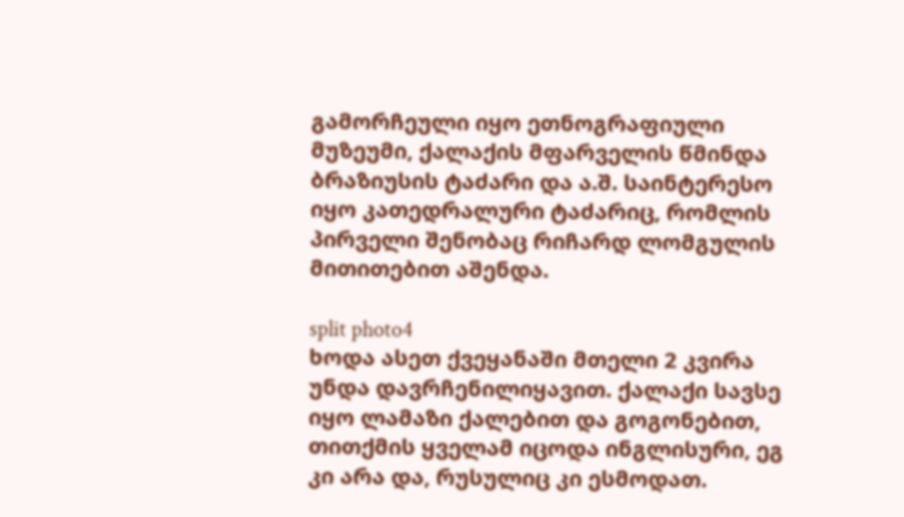გამორჩეული იყო ეთნოგრაფიული მუზეუმი, ქალაქის მფარველის წმინდა ბრაზიუსის ტაძარი და ა.შ. საინტერესო იყო კათედრალური ტაძარიც, რომლის პირველი შენობაც რიჩარდ ლომგულის მითითებით აშენდა.

split photo4
ხოდა ასეთ ქვეყანაში მთელი 2 კვირა უნდა დავრჩენილიყავით. ქალაქი სავსე იყო ლამაზი ქალებით და გოგონებით, თითქმის ყველამ იცოდა ინგლისური, ეგ კი არა და, რუსულიც კი ესმოდათ.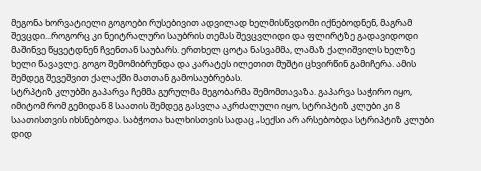მეგონა ხორვატიელი გოგოები რუსებივით ადვილად ხელმისწვდომი იქნებოდნენ, მაგრამ შევცდი...როგორც კი ნეიტრალური საუბრის თემას შევცვლიდი და ფლირტზე გადავიდოდი მაშინვე წყვეტდნენ ჩვენთან საუბარს. ერთხელ ცოტა ნასვამმა, ლამაზ ქალიშვილს ხელზე ხელი წავავლე. გოგო შემომიბრუნდა და კარატეს ილეთით მუშტი ცხვირწინ გამიჩერა. ამის შემდეგ შევეშვით ქალაქში მათთან გამოსაუბრებას.
სტრპტიზ კლუბში გაპარვა ჩემმა გურულმა მეგობარმა შემომთავაზა. გაპარვა საჭირო იყო, იმიტომ რომ გემიდან 8 საათის შემდეგ გასვლა აკრძალული იყო, სტრიპტიზ კლუბი კი 8 საათისთვის იხსნებოდა. საბჭოთა ხალხისთვის სადაც „სექსი არ არსებობდა სტრიპტიზ კლუბი დიდ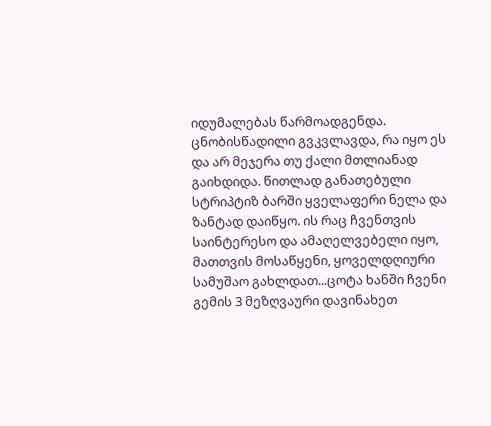იდუმალებას წარმოადგენდა. ცნობისწადილი გვკვლავდა, რა იყო ეს და არ მეჯერა თუ ქალი მთლიანად გაიხდიდა. წითლად განათებული სტრიპტიზ ბარში ყველაფერი ნელა და ზანტად დაიწყო. ის რაც ჩვენთვის საინტერესო და ამაღელვებელი იყო, მათთვის მოსაწყენი, ყოველდღიური სამუშაო გახლდათ...ცოტა ხანში ჩვენი გემის 3 მეზღვაური დავინახეთ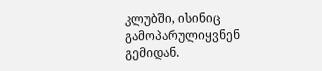კლუბში, ისინიც გამოპარულიყვნენ გემიდან.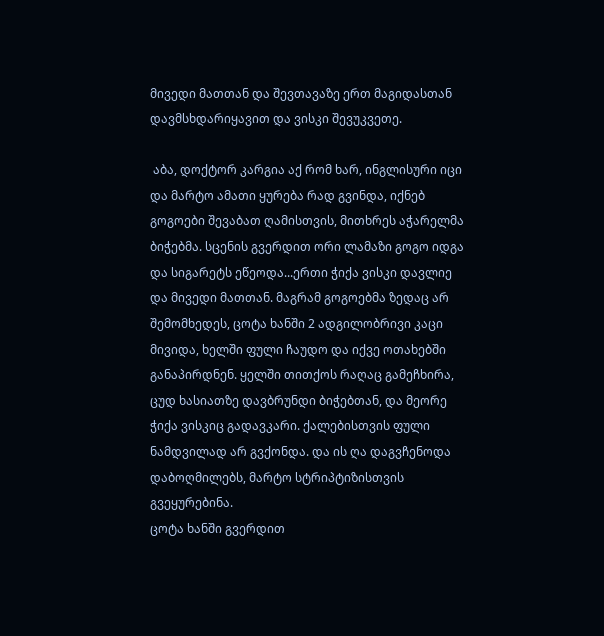მივედი მათთან და შევთავაზე ერთ მაგიდასთან დავმსხდარიყავით და ვისკი შევუკვეთე.

 აბა, დოქტორ კარგია აქ რომ ხარ, ინგლისური იცი და მარტო ამათი ყურება რად გვინდა, იქნებ გოგოები შევაბათ ღამისთვის, მითხრეს აჭარელმა ბიჭებმა. სცენის გვერდით ორი ლამაზი გოგო იდგა და სიგარეტს ეწეოდა...ერთი ჭიქა ვისკი დავლიე და მივედი მათთან. მაგრამ გოგოებმა ზედაც არ შემომხედეს, ცოტა ხანში 2 ადგილობრივი კაცი მივიდა, ხელში ფული ჩაუდო და იქვე ოთახებში განაპირდნენ. ყელში თითქოს რაღაც გამეჩხირა, ცუდ ხასიათზე დავბრუნდი ბიჭებთან, და მეორე ჭიქა ვისკიც გადავკარი. ქალებისთვის ფული ნამდვილად არ გვქონდა. და ის ღა დაგვჩენოდა დაბოღმილებს, მარტო სტრიპტიზისთვის გვეყურებინა.
ცოტა ხანში გვერდით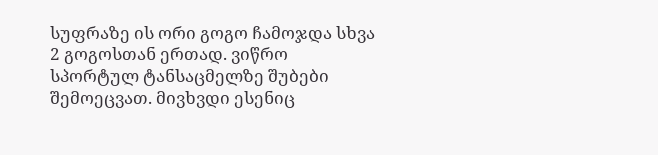სუფრაზე ის ორი გოგო ჩამოჯდა სხვა 2 გოგოსთან ერთად. ვიწრო სპორტულ ტანსაცმელზე შუბები შემოეცვათ. მივხვდი ესენიც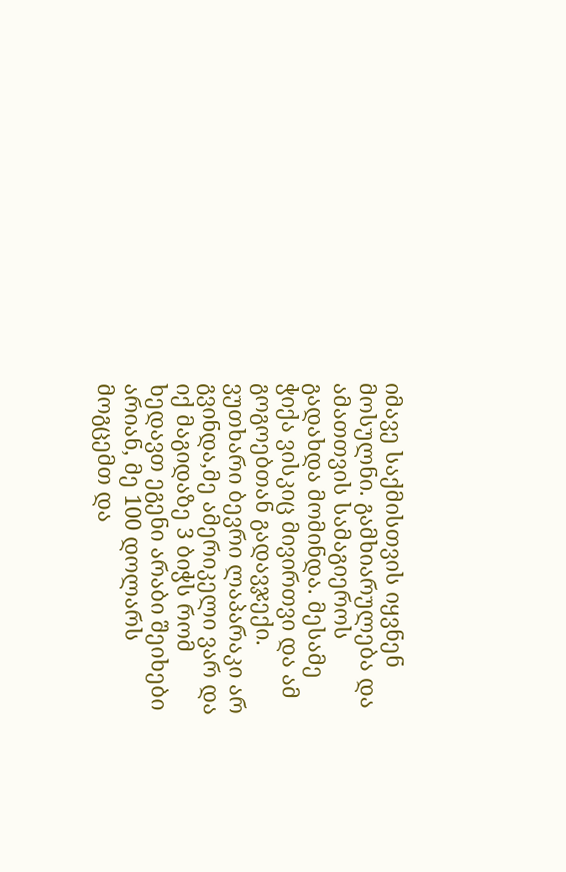იმავე საქმისთვის იყვნენ მოსულნი. გამხიარულება და ამათთვის სამაგიეროს გადახდა მომინდა. მესამე ჭიქა ვისკიც მივირთვი და ამ გოგოებთან გადავჯექი. ვუთხარი ბევრი ლაპარაკი არ გვინდა,მე ამერიკელი ვარ და იქ მაგიდაზე 3 ბიჭს რომ ხედავთ ეგენი არაბი შეიხები არიან, მე 100 დოლარს მოგცემთ და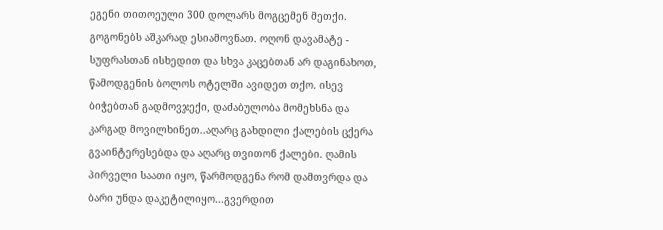ეგენი თითოეული 300 დოლარს მოგცემენ მეთქი. გოგონებს აშკარად ესიამოვნათ. ოღონ დავამატე - სუფრასთან ისხედით და სხვა კაცებთან არ დაგინახოთ, წამოდგენის ბოლოს ოტელში ავიდეთ თქო. ისევ ბიჭებთან გადმოვჯექი, დაძაბულობა მომეხსნა და კარგად მოვილხინეთ..აღარც გახდილი ქალების ცქერა გვაინტერესებდა და აღარც თვითონ ქალები. ღამის პირველი საათი იყო, წარმოდგენა რომ დამთვრდა და ბარი უნდა დაკეტილიყო...გვერდით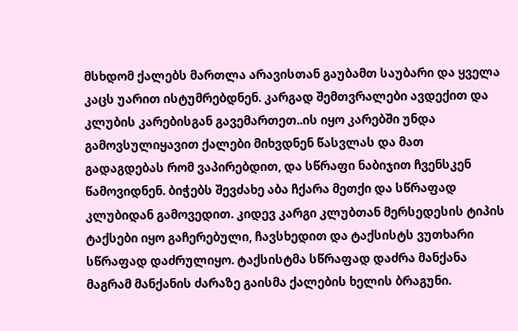მსხდომ ქალებს მართლა არავისთან გაუბამთ საუბარი და ყველა კაცს უარით ისტუმრებდნენ. კარგად შემთვრალები ავდექით და კლუბის კარებისგან გავემართეთ..ის იყო კარებში უნდა გამოვსულიყავით ქალები მიხვდნენ წასვლას და მათ გადაგდებას რომ ვაპირებდით, და სწრაფი ნაბიჯით ჩვენსკენ წამოვიდნენ. ბიჭებს შევძახე აბა ჩქარა მეთქი და სწრაფად კლუბიდან გამოვედით. კიდევ კარგი კლუბთან მერსედესის ტიპის ტაქსები იყო გაჩერებული, ჩავსხედით და ტაქსისტს ვუთხარი სწრაფად დაძრულიყო. ტაქსისტმა სწრაფად დაძრა მანქანა მაგრამ მანქანის ძარაზე გაისმა ქალების ხელის ბრაგუნი.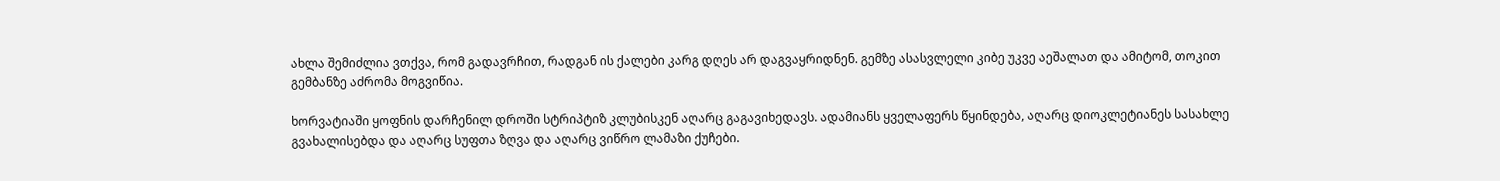ახლა შემიძლია ვთქვა, რომ გადავრჩით, რადგან ის ქალები კარგ დღეს არ დაგვაყრიდნენ. გემზე ასასვლელი კიბე უკვე აეშალათ და ამიტომ, თოკით გემბანზე აძრომა მოგვიწია.

ხორვატიაში ყოფნის დარჩენილ დროში სტრიპტიზ კლუბისკენ აღარც გაგავიხედავს. ადამიანს ყველაფერს წყინდება, აღარც დიოკლეტიანეს სასახლე გვახალისებდა და აღარც სუფთა ზღვა და აღარც ვიწრო ლამაზი ქუჩები.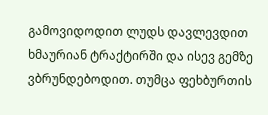გამოვიდოდით ლუდს დავლევდით ხმაურიან ტრაქტირში და ისევ გემზე ვბრუნდებოდით. თუმცა ფეხბურთის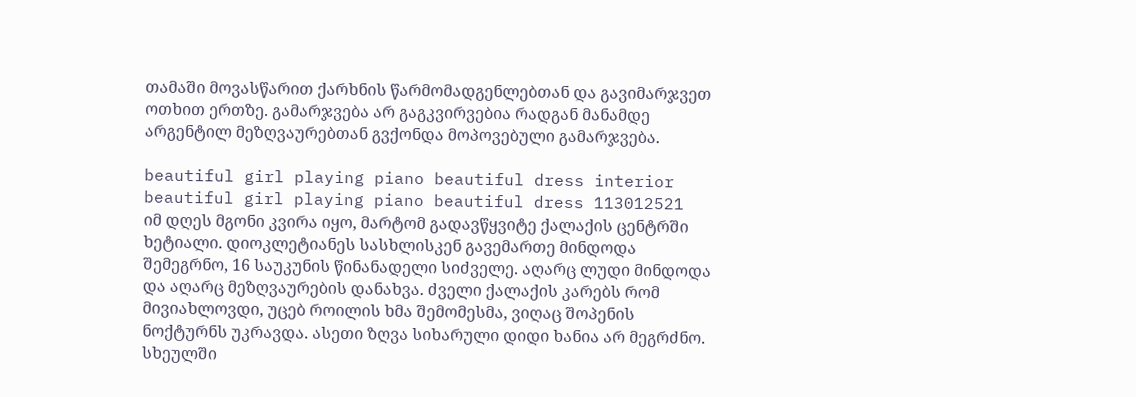თამაში მოვასწარით ქარხნის წარმომადგენლებთან და გავიმარჯვეთ ოთხით ერთზე. გამარჯვება არ გაგკვირვებია რადგან მანამდე არგენტილ მეზღვაურებთან გვქონდა მოპოვებული გამარჯვება.

beautiful girl playing piano beautiful dress interior beautiful girl playing piano beautiful dress 113012521
იმ დღეს მგონი კვირა იყო, მარტომ გადავწყვიტე ქალაქის ცენტრში ხეტიალი. დიოკლეტიანეს სასხლისკენ გავემართე მინდოდა შემეგრნო, 16 საუკუნის წინანადელი სიძველე. აღარც ლუდი მინდოდა და აღარც მეზღვაურების დანახვა. ძველი ქალაქის კარებს რომ მივიახლოვდი, უცებ როილის ხმა შემომესმა, ვიღაც შოპენის ნოქტურნს უკრავდა. ასეთი ზღვა სიხარული დიდი ხანია არ მეგრძნო. სხეულში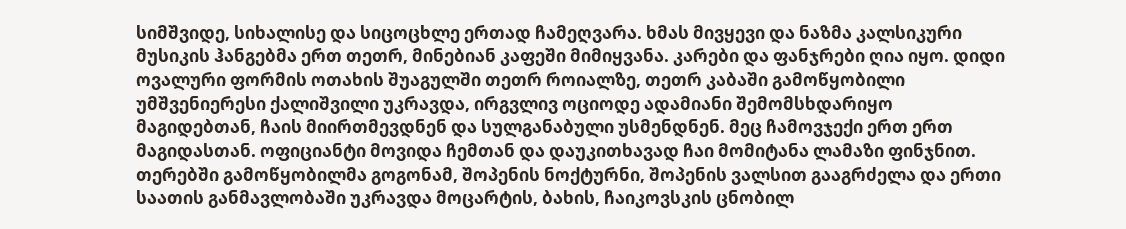სიმშვიდე, სიხალისე და სიცოცხლე ერთად ჩამეღვარა. ხმას მივყევი და ნაზმა კალსიკური მუსიკის ჰანგებმა ერთ თეთრ, მინებიან კაფეში მიმიყვანა. კარები და ფანჯრები ღია იყო. დიდი ოვალური ფორმის ოთახის შუაგულში თეთრ როიალზე, თეთრ კაბაში გამოწყობილი უმშვენიერესი ქალიშვილი უკრავდა, ირგვლივ ოციოდე ადამიანი შემომსხდარიყო მაგიდებთან, ჩაის მიირთმევდნენ და სულგანაბული უსმენდნენ. მეც ჩამოვჯექი ერთ ერთ მაგიდასთან. ოფიციანტი მოვიდა ჩემთან და დაუკითხავად ჩაი მომიტანა ლამაზი ფინჯნით. თერებში გამოწყობილმა გოგონამ, შოპენის ნოქტურნი, შოპენის ვალსით გააგრძელა და ერთი საათის განმავლობაში უკრავდა მოცარტის, ბახის, ჩაიკოვსკის ცნობილ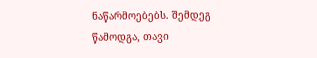ნაწარმოებებს. შემდეგ წამოდგა, თავი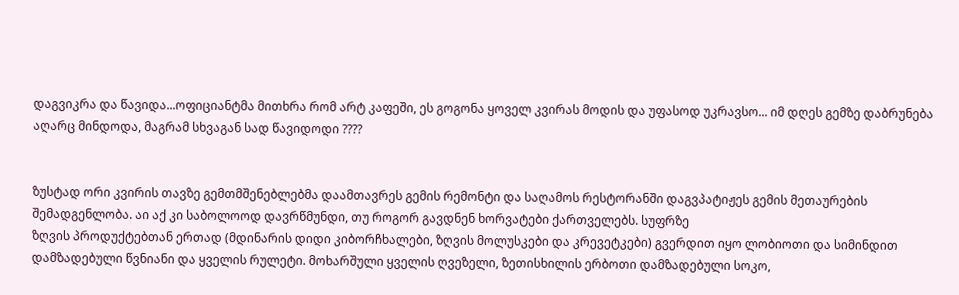დაგვიკრა და წავიდა...ოფიციანტმა მითხრა რომ არტ კაფეში, ეს გოგონა ყოველ კვირას მოდის და უფასოდ უკრავსო... იმ დღეს გემზე დაბრუნება აღარც მინდოდა, მაგრამ სხვაგან სად წავიდოდი ????


ზუსტად ორი კვირის თავზე გემთმშენებლებმა დაამთავრეს გემის რემონტი და საღამოს რესტორანში დაგვპატიჟეს გემის მეთაურების შემადგენლობა. აი აქ კი საბოლოოდ დავრწმუნდი, თუ როგორ გავდნენ ხორვატები ქართველებს. სუფრზე
ზღვის პროდუქტებთან ერთად (მდინარის დიდი კიბორჩხალები, ზღვის მოლუსკები და კრევეტკები) გვერდით იყო ლობიოთი და სიმინდით დამზადებული წვნიანი და ყველის რულეტი. მოხარშული ყველის ღვეზელი, ზეთისხილის ერბოთი დამზადებული სოკო,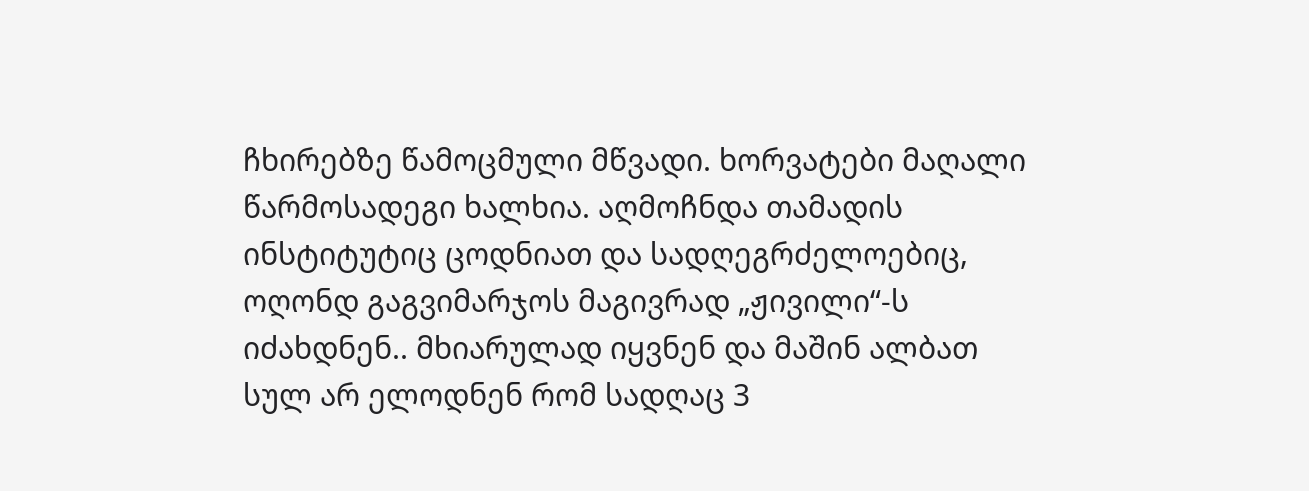ჩხირებზე წამოცმული მწვადი. ხორვატები მაღალი წარმოსადეგი ხალხია. აღმოჩნდა თამადის ინსტიტუტიც ცოდნიათ და სადღეგრძელოებიც, ოღონდ გაგვიმარჯოს მაგივრად „ჟივილი“-ს იძახდნენ.. მხიარულად იყვნენ და მაშინ ალბათ სულ არ ელოდნენ რომ სადღაც 3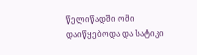წელიწადში ომი დაიწყებოდა და სატიკი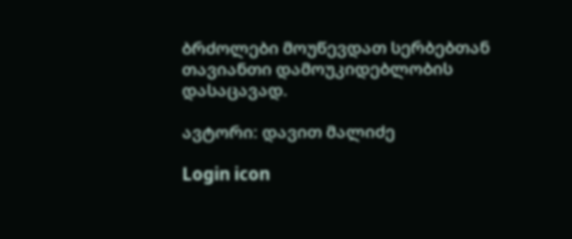ბრძოლები მოუწევდათ სერბებთან თავიანთი დამოუკიდებლობის დასაცავად.

ავტორი: დავით მალიძე

Login icon